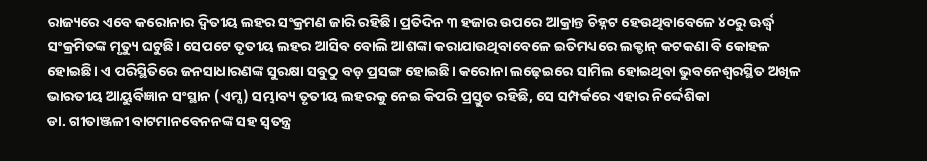ରାଜ୍ୟରେ ଏବେ କରୋନାର ଦ୍ୱିତୀୟ ଲହର ସଂକ୍ରମଣ ଜାରି ରହିଛି। ପ୍ରତିଦିନ ୩ ହଜାର ଉପରେ ଆକ୍ରାନ୍ତ ଚିହ୍ନଟ ହେଉଥିବାବେଳେ ୪୦ରୁ ଊର୍ଦ୍ଧ୍ୱ ସଂକ୍ରମିତଙ୍କ ମୃତ୍ୟୁ ଘଟୁଛି। ସେପଟେ ତୃତୀୟ ଲହର ଆସିବ ବୋଲି ଆଶଙ୍କା କରାଯାଉଥିବାବେଳେ ଇତିମଧ୍ୟରେ ଲକ୍ଡାନ୍ କଟକଣା ବି କୋହଳ ହୋଇଛି। ଏ ପରିସ୍ଥିତିରେ ଜନସାଧାରଣଙ୍କ ସୁରକ୍ଷା ସବୁଠୁ ବଡ଼ ପ୍ରସଙ୍ଗ ହୋଇଛି। କରୋନା ଲଢ଼େଇରେ ସାମିଲ ହୋଇଥିବା ଭୁବନେଶ୍ୱରସ୍ଥିତ ଅଖିଳ ଭାରତୀୟ ଆୟୁର୍ବିଜ୍ଞାନ ସଂସ୍ଥାନ (ଏମ୍ସ) ସମ୍ଭାବ୍ୟ ତୃତୀୟ ଲହରକୁ ନେଇ କିପରି ପ୍ରସ୍ତୁତ ରହିଛି, ସେ ସମ୍ପର୍କରେ ଏହାର ନିର୍ଦ୍ଦେଶିକା
ଡା. ଗୀତାଞ୍ଜଳୀ ବାଟମାନବେନନଙ୍କ ସହ ସ୍ବତନ୍ତ୍ର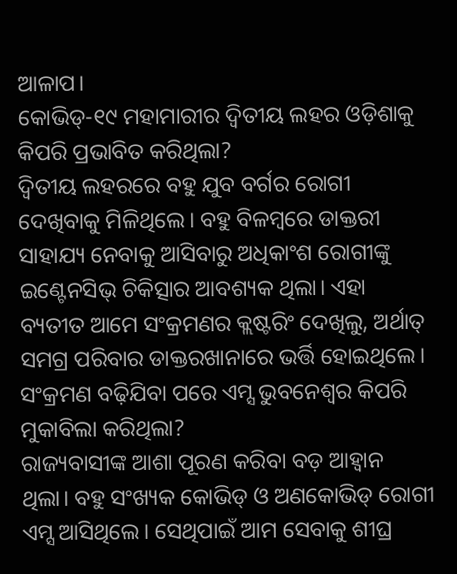ଆଳାପ।
କୋଭିଡ୍-୧୯ ମହାମାରୀର ଦ୍ବିତୀୟ ଲହର ଓଡ଼ିଶାକୁ କିପରି ପ୍ରଭାବିତ କରିଥିଲା?
ଦ୍ବିତୀୟ ଲହରରେ ବହୁ ଯୁବ ବର୍ଗର ରୋଗୀ ଦେଖିବାକୁ ମିଳିଥିଲେ। ବହୁ ବିଳମ୍ବରେ ଡାକ୍ତରୀ ସାହାଯ୍ୟ ନେବାକୁ ଆସିବାରୁ ଅଧିକାଂଶ ରୋଗୀଙ୍କୁ ଇଣ୍ଟେନସିଭ୍ ଚିକିତ୍ସାର ଆବଶ୍ୟକ ଥିଲା। ଏହା ବ୍ୟତୀତ ଆମେ ସଂକ୍ରମଣର କ୍ଲଷ୍ଟରିଂ ଦେଖିଲୁ, ଅର୍ଥାତ୍ ସମଗ୍ର ପରିବାର ଡାକ୍ତରଖାନାରେ ଭର୍ତ୍ତି ହୋଇଥିଲେ।
ସଂକ୍ରମଣ ବଢ଼ିଯିବା ପରେ ଏମ୍ସ ଭୁବନେଶ୍ବର କିପରି ମୁକାବିଲା କରିଥିଲା?
ରାଜ୍ୟବାସୀଙ୍କ ଆଶା ପୂରଣ କରିବା ବଡ଼ ଆହ୍ବାନ ଥିଲା। ବହୁ ସଂଖ୍ୟକ କୋଭିଡ୍ ଓ ଅଣକୋଭିଡ୍ ରୋଗୀ ଏମ୍ସ ଆସିଥିଲେ। ସେଥିପାଇଁ ଆମ ସେବାକୁ ଶୀଘ୍ର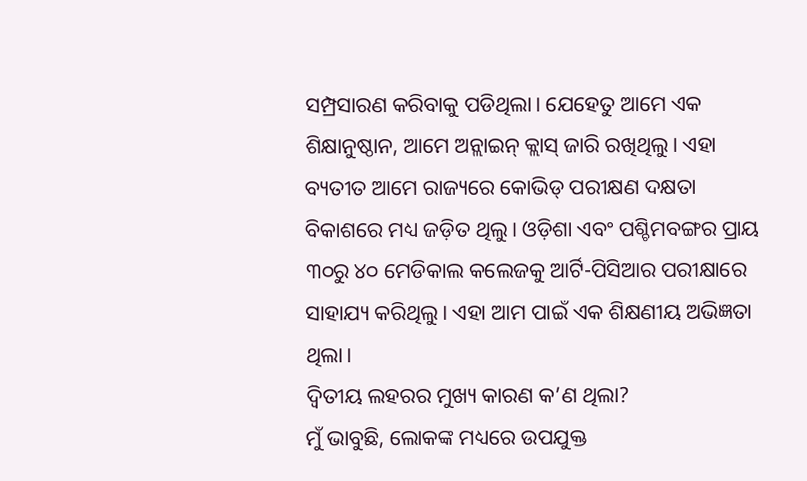ସମ୍ପ୍ରସାରଣ କରିବାକୁ ପଡିଥିଲା। ଯେହେତୁ ଆମେ ଏକ ଶିକ୍ଷାନୁଷ୍ଠାନ, ଆମେ ଅନ୍ଲାଇନ୍ କ୍ଲାସ୍ ଜାରି ରଖିଥିଲୁ। ଏହା ବ୍ୟତୀତ ଆମେ ରାଜ୍ୟରେ କୋଭିଡ୍ ପରୀକ୍ଷଣ ଦକ୍ଷତା ବିକାଶରେ ମଧ୍ୟ ଜଡ଼ିତ ଥିଲୁ। ଓଡ଼ିଶା ଏବଂ ପଶ୍ଚିମବଙ୍ଗର ପ୍ରାୟ ୩୦ରୁ ୪୦ ମେଡିକାଲ କଲେଜକୁ ଆର୍ଟି-ପିସିଆର ପରୀକ୍ଷାରେ ସାହାଯ୍ୟ କରିଥିଲୁ। ଏହା ଆମ ପାଇଁ ଏକ ଶିକ୍ଷଣୀୟ ଅଭିଜ୍ଞତା ଥିଲା।
ଦ୍ବିତୀୟ ଲହରର ମୁଖ୍ୟ କାରଣ କ’ଣ ଥିଲା?
ମୁଁ ଭାବୁଛି, ଲୋକଙ୍କ ମଧ୍ୟରେ ଉପଯୁକ୍ତ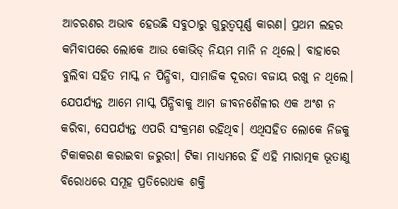ଆଚରଣର ଅଭାବ ହେଉଛି ସବୁଠାରୁ ଗୁରୁତ୍ୱପୂର୍ଣ୍ଣ କାରଣ। ପ୍ରଥମ ଲହର କମିବାପରେ ଲୋକେ ଆଉ କୋଭିଡ୍ ନିୟମ ମାନି ନ ଥିଲେ। ବାହାରେ ବୁଲିବା ସହିତ ମାସ୍କ ନ ପିନ୍ଧିବା, ସାମାଜିକ ଦୂରତା ବଜାୟ ରଖୁ ନ ଥିଲେ। ଯେପର୍ଯ୍ୟନ୍ତ ଆମେ ମାସ୍କ ପିନ୍ଧିବାକୁ ଆମ ଜୀବନଶୈଳୀର ଏକ ଅଂଶ ନ କରିବା, ସେପର୍ଯ୍ୟନ୍ତ ଏପରି ସଂକ୍ରମଣ ରହିଥିବ। ଏଥିସହିତ ଲୋକେ ନିଜକୁ ଟିକାକରଣ କରାଇବା ଜରୁରୀ। ଟିକା ମାଧ୍ୟମରେ ହିଁ ଏହି ମାରାତ୍ମକ ଭୂତାଣୁ ବିରୋଧରେ ସମୂହ ପ୍ରତିରୋଧକ ଶକ୍ତି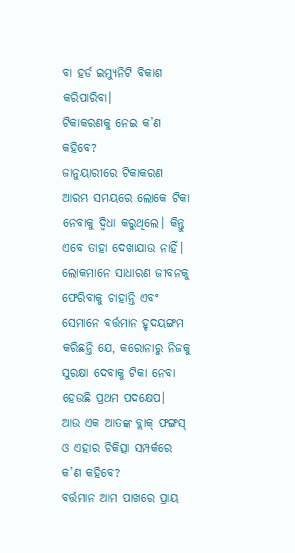ବା ହର୍ଡ ଇମ୍ୟୁନିଟି ବିକାଶ କରିପାରିବା।
ଟିକାକରଣକୁ ନେଇ କ’ଣ କହିବେ?
ଜାନୁୟାରୀରେ ଟିକାକରଣ ଆରମ୍ଭ ସମୟରେ ଲୋକେ ଟିକା ନେବାକୁ ଦ୍ୱିଧା କରୁଥିଲେ। କିନ୍ତୁ ଏବେ ତାହା ଦେଖାଯାଉ ନାହିଁ। ଲୋକମାନେ ସାଧାରଣ ଜୀବନକୁ ଫେରିବାକୁ ଚାହାନ୍ତି ଏବଂ ସେମାନେ ବର୍ତ୍ତମାନ ହୃଦୟଙ୍ଗମ କରିଛନ୍ତି ଯେ, କରୋନାରୁ ନିଜକୁ ସୁରକ୍ଷା ଦେବାକୁ ଟିକା ନେବା ହେଉଛି ପ୍ରଥମ ପଦକ୍ଷେପ।
ଆଉ ଏକ ଆତଙ୍କ ବ୍ଲାକ୍ ଫଙ୍ଗସ୍ ଓ ଏହାର ଚିକିତ୍ସା ସମ୍ପର୍କରେ କ’ଣ କହିବେ?
ବର୍ତ୍ତମାନ ଆମ ପାଖରେ ପ୍ରାୟ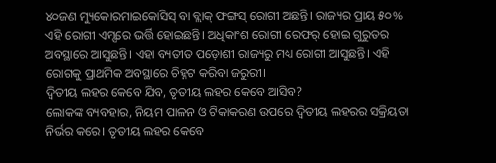୪୦ଜଣ ମ୍ୟୁକୋରମାଇକୋସିସ୍ ବା ବ୍ଲାକ୍ ଫଙ୍ଗସ୍ ରୋଗୀ ଅଛନ୍ତି। ରାଜ୍ୟର ପ୍ରାୟ ୫୦% ଏହି ରୋଗୀ ଏମ୍ସରେ ଭର୍ତ୍ତି ହୋଇଛନ୍ତି। ଅଧିକାଂଶ ରୋଗୀ ରେଫର୍ ହୋଇ ଗୁରୁତର ଅବସ୍ଥାରେ ଆସୁଛନ୍ତି। ଏହା ବ୍ୟତୀତ ପଡ଼ୋଶୀ ରାଜ୍ୟରୁ ମଧ୍ୟ ରୋଗୀ ଆସୁଛନ୍ତି। ଏହି ରୋଗକୁ ପ୍ରାଥମିକ ଅବସ୍ଥାରେ ଚିହ୍ନଟ କରିବା ଜରୁରୀ।
ଦ୍ୱିତୀୟ ଲହର କେବେ ଯିବ, ତୃତୀୟ ଲହର କେବେ ଆସିବ?
ଲୋକଙ୍କ ବ୍ୟବହାର, ନିୟମ ପାଳନ ଓ ଟିକାକରଣ ଉପରେ ଦ୍ୱିତୀୟ ଲହରର ସକ୍ରିୟତା ନିର୍ଭର କରେ। ତୃତୀୟ ଲହର କେବେ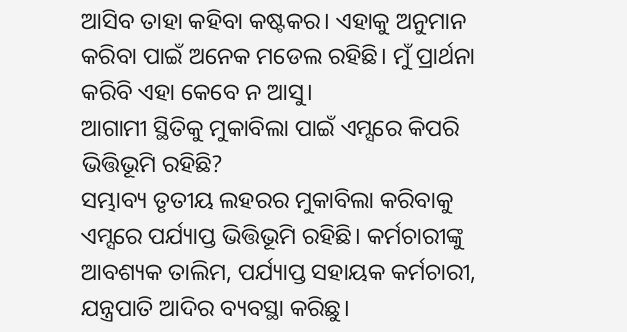ଆସିବ ତାହା କହିବା କଷ୍ଟକର। ଏହାକୁ ଅନୁମାନ କରିବା ପାଇଁ ଅନେକ ମଡେଲ ରହିଛି। ମୁଁ ପ୍ରାର୍ଥନା କରିବି ଏହା କେବେ ନ ଆସୁ।
ଆଗାମୀ ସ୍ଥିତିକୁ ମୁକାବିଲା ପାଇଁ ଏମ୍ସରେ କିପରି ଭିତ୍ତିଭୂମି ରହିଛି?
ସମ୍ଭାବ୍ୟ ତୃତୀୟ ଲହରର ମୁକାବିଲା କରିବାକୁ ଏମ୍ସରେ ପର୍ଯ୍ୟାପ୍ତ ଭିତ୍ତିଭୂମି ରହିଛି। କର୍ମଚାରୀଙ୍କୁ ଆବଶ୍ୟକ ତାଲିମ, ପର୍ଯ୍ୟାପ୍ତ ସହାୟକ କର୍ମଚାରୀ, ଯନ୍ତ୍ରପାତି ଆଦିର ବ୍ୟବସ୍ଥା କରିଛୁ।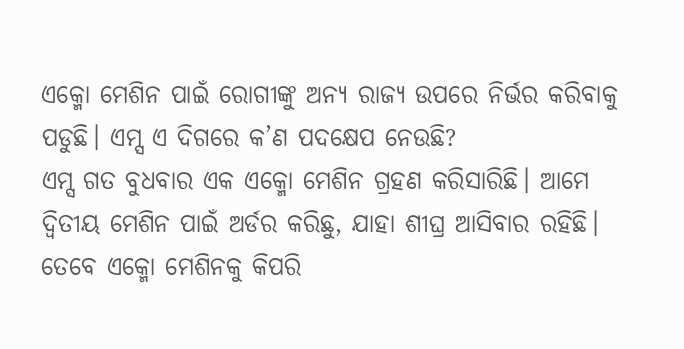ଏକ୍ମୋ ମେଶିନ ପାଇଁ ରୋଗୀଙ୍କୁ ଅନ୍ୟ ରାଜ୍ୟ ଉପରେ ନିର୍ଭର କରିବାକୁ ପଡୁଛି। ଏମ୍ସ ଏ ଦିଗରେ କ’ଣ ପଦକ୍ଷେପ ନେଉଛି?
ଏମ୍ସ ଗତ ବୁଧବାର ଏକ ଏକ୍ମୋ ମେଶିନ ଗ୍ରହଣ କରିସାରିଛି। ଆମେ ଦ୍ୱିତୀୟ ମେଶିନ ପାଇଁ ଅର୍ଡର କରିଛୁ, ଯାହା ଶୀଘ୍ର ଆସିବାର ରହିଛି। ତେବେ ଏକ୍ମୋ ମେଶିନକୁ କିପରି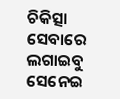ଚିକିତ୍ସା ସେବାରେ ଲଗାଇବୁ ସେନେଇ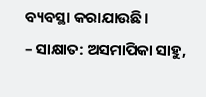ବ୍ୟବସ୍ଥା କରାଯାଉଛି।
– ସାକ୍ଷାତ: ଅସମାପିକା ସାହୁ,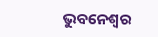ଭୁବନେଶ୍ୱର